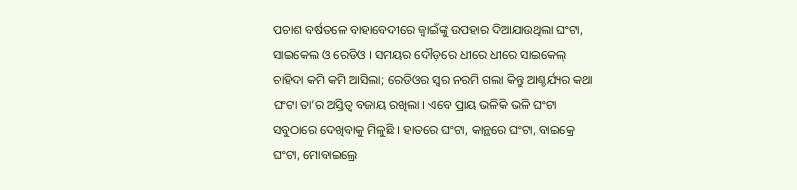ପଚାଶ ବର୍ଷତଳେ ବାହାବେଦୀରେ ଜ୍ୱାଇଁଙ୍କୁ ଉପହାର ଦିଆଯାଉଥିଲା ଘଂଟା, ସାଇକେଲ ଓ ରେଡିଓ । ସମୟର ଦୌଡ଼ରେ ଧୀରେ ଧୀରେ ସାଇକେଲ୍ ଚାହିଦା କମି କମି ଆସିଲା; ରେଡିଓର ସ୍ୱର ନରମି ଗଲା କିନ୍ତୁ ଆଶ୍ଚର୍ଯ୍ୟର କଥା ଘଂଟା ତା’ର ଅସ୍ତିତ୍ୱ ବଜାୟ ରଖିଲା । ଏବେ ପ୍ରାୟ ଭଳିକି ଭଳି ଘଂଟା ସବୁଠାରେ ଦେଖିବାକୁ ମିଳୁଛି । ହାତରେ ଘଂଟା, କାନ୍ଥରେ ଘଂଟା, ବାଇକ୍ରେ ଘଂଟା, ମୋବାଇଲ୍ରେ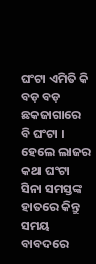ଘଂଟା ଏମିତି କି ବଡ଼ ବଡ଼ ଛକଜାଗାରେ ବି ଘଂଟା । ହେଲେ ଲାଜର କଥା ଘଂଟା ସିନା ସମସ୍ତଙ୍କ ହାତରେ କିନ୍ତୁ ସମୟ ବାବଦରେ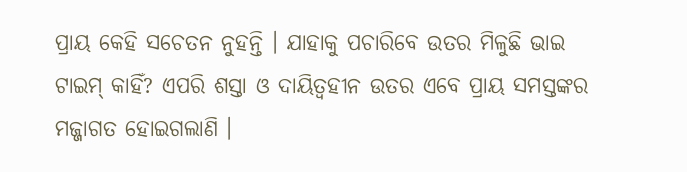ପ୍ରାୟ କେହି ସଚେତନ ନୁହନ୍ତି । ଯାହାକୁ ପଚାରିବେ ଉତର ମିଳୁଛି ଭାଇ ଟାଇମ୍ କାହିଁ? ଏପରି ଶସ୍ତା ଓ ଦାୟିତ୍ୱହୀନ ଉତର ଏବେ ପ୍ରାୟ ସମସ୍ତଙ୍କର ମଜ୍ଜାଗତ ହୋଇଗଲାଣି ।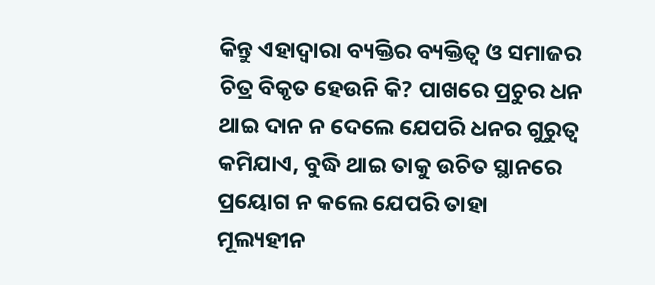କିନ୍ତୁ ଏହାଦ୍ୱାରା ବ୍ୟକ୍ତିର ବ୍ୟକ୍ତିତ୍ୱ ଓ ସମାଜର ଚିତ୍ର ବିକୃତ ହେଉନି କି? ପାଖରେ ପ୍ରଚୁର ଧନ ଥାଇ ଦାନ ନ ଦେଲେ ଯେପରି ଧନର ଗୁରୁତ୍ୱ କମିଯାଏ, ବୁଦ୍ଧି ଥାଇ ତାକୁ ଉଚିତ ସ୍ଥାନରେ ପ୍ରୟୋଗ ନ କଲେ ଯେପରି ତାହା ମୂଲ୍ୟହୀନ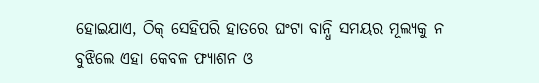ହୋଇଯାଏ, ଠିକ୍ ସେହିପରି ହାତରେ ଘଂଟା ବାନ୍ଧି ସମୟର ମୂଲ୍ୟକୁ ନ ବୁଝିଲେ ଏହା କେବଳ ଫ୍ୟାଶନ ଓ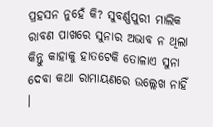ପ୍ରହସନ ନୁହେଁ କି? ସୁବର୍ଣ୍ଣପୁରୀ ମାଲିକ ରାବଣ ପାଖରେ ସୁନାର ଅଭାବ ନ ଥିଲା କିନ୍ତୁ କାହାକୁ ହାତଟେକି ତୋଳାଏ ସୁନା ଦେବା କଥା ରାମାୟଣରେ ଉଲ୍ଲେଖ ନାହିଁ ।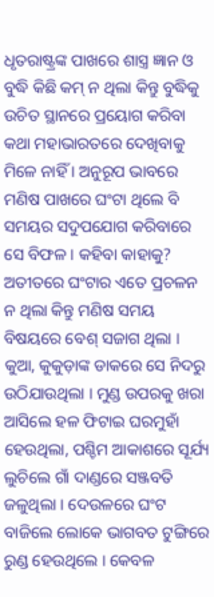ଧୃତରାଷ୍ଟ୍ରଙ୍କ ପାଖରେ ଶାସ୍ତ୍ର ଜ୍ଞାନ ଓ ବୁଦ୍ଧି କିଛି କମ୍ ନ ଥିଲା କିନ୍ତୁ ବୁଦ୍ଧିକୁ ଉଚିତ ସ୍ଥାନରେ ପ୍ରୟୋଗ କରିବା କଥା ମହାଭାରତରେ ଦେଖିବାକୁ ମିଳେ ନାହିଁ । ଅନୁରୂପ ଭାବରେ ମଣିଷ ପାଖରେ ଘଂଟା ଥିଲେ ବି ସମୟର ସଦୁପଯୋଗ କରିବାରେ ସେ ବିଫଳ । କହିବା କାହାକୁ? ଅତୀତରେ ଘଂଟାର ଏତେ ପ୍ରଚଳନ ନ ଥିଲା କିନ୍ତୁ ମଣିଷ ସମୟ ବିଷୟରେ ବେଶ୍ ସଜାଗ ଥିଲା । କୁଆ, କୁକୁଡ଼ାଙ୍କ ଡାକରେ ସେ ନିଦରୁ ଉଠିଯାଉଥିଲା । ମୁଣ୍ଡ ଉପରକୁ ଖରା ଆସିଲେ ହଳ ଫିଟାଇ ଘରମୁହାଁ ହେଉଥିଲା, ପଶ୍ଚିମ ଆକାଶରେ ସୂର୍ଯ୍ୟ ଲୁଚିଲେ ଗାଁ ଦାଣ୍ଡରେ ସଞ୍ଜବତି ଜଳୁଥିଲା । ଦେଉଳରେ ଘଂଟ ବାଜିଲେ ଲୋକେ ଭାଗବତ ଟୁଙ୍ଗିରେ ରୁଣ୍ଡ ହେଉଥିଲେ । କେବଳ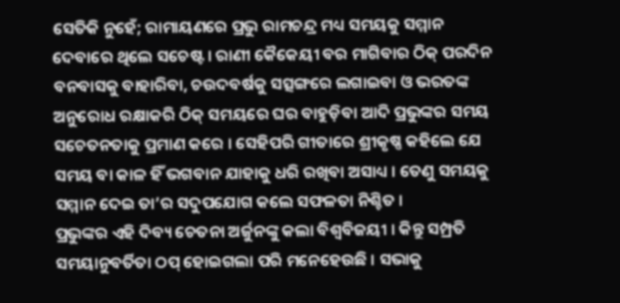ସେତିକି ନୁହେଁ; ରାମାୟଣରେ ପ୍ରଭୁ ରାମଚନ୍ଦ୍ର ମଧ୍ୟ ସମୟକୁ ସମ୍ମାନ ଦେବାରେ ଥିଲେ ସଚେଷ୍ଟ । ରାଣୀ କୈକେୟୀ ବର ମାଗିବାର ଠିକ୍ ପରଦିନ ବନବାସକୁ ବାହାରିବା, ଚଉଦବର୍ଷକୁ ସତ୍ସଙ୍ଗରେ ଲଗାଇବା ଓ ଭରତଙ୍କ ଅନୁରୋଧ ରକ୍ଷାକରି ଠିକ୍ ସମୟରେ ଘର ବାହୁଡ଼ିବା ଆଦି ପ୍ରଭୁଙ୍କର ସମୟ ସଚେତନତାକୁ ପ୍ରମାଣ କରେ । ସେହିପରି ଗୀତାରେ ଶ୍ରୀକୃଷ୍ଣ କହିଲେ ଯେ ସମୟ ବା କାଳ ହିଁ ଭଗବାନ ଯାହାକୁ ଧରି ରଖିବା ଅସାଧ୍ୟ । ତେଣୁ ସମୟକୁ ସମ୍ମାନ ଦେଇ ତା’ର ସଦୁପଯୋଗ କଲେ ସଫଳତା ନିଶ୍ଚିତ ।
ପ୍ରଭୁଙ୍କର ଏହି ଦିବ୍ୟ ଚେତନା ଅର୍ଜୁନଙ୍କୁ କଲା ବିଶ୍ୱବିଜୟୀ । କିନ୍ତୁ ସମ୍ପ୍ରତି ସମୟାନୁବର୍ତିତା ଠପ୍ ହୋଇଗଲା ପରି ମନେହେଉଛି । ସଭାକୁ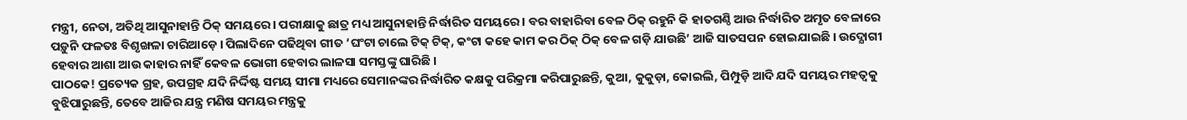ମନ୍ତ୍ରୀ, ନେତା, ଅତିଥି ଆସୁନାହାନ୍ତି ଠିକ୍ ସମୟରେ । ପରୀକ୍ଷାକୁ ଛାତ୍ର ମଧ୍ୟ ଆସୁନାହାନ୍ତି ନିର୍ଦ୍ଧାରିତ ସମୟରେ । ବର ବାହାରିବା ବେଳ ଠିକ୍ ରହୁନି କି ହାତଗଣ୍ଠି ଆଉ ନିର୍ଦ୍ଧାରିତ ଅମୃତ ବେଳାରେ ପଡ଼ୁନି ଫଳତଃ ବିଶୃଙ୍ଖଳା ଚାରିଆଡ଼େ । ପିଲାଦିନେ ପଢିଥିବା ଗୀତ ‘ଘଂଟା ଚାଲେ ଟିକ୍ ଟିକ୍, କଂଟା କହେ କାମ କର ଠିକ୍ ଠିକ୍ ବେଳ ଗଡ଼ି ଯାଉଛି’ ଆଜି ସାତସପନ ହୋଇଯାଇଛି । ଉଦ୍ଯୋଗୀ ହେବାର ଆଶା ଆଉ କାହାର ନାହିଁ କେବଳ ଭୋଗୀ ହେବାର ଲାଳସା ସମସ୍ତଙ୍କୁ ଘାରିଛି ।
ପାଠକେ! ପ୍ରତ୍ୟେକ ଗ୍ରହ, ଉପଗ୍ରହ ଯଦି ନିର୍ଦ୍ଦିଷ୍ଟ ସମୟ ସୀମା ମଧ୍ୟରେ ସେମାନଙ୍କର ନିର୍ଦ୍ଧାରିତ କକ୍ଷକୁ ପରିକ୍ରମା କରିପାରୁଛନ୍ତି, କୁଆ, କୁକୁଡ଼ା, କୋଇଲି, ପିମ୍ପୁଡ଼ି ଆଦି ଯଦି ସମୟର ମହତ୍ୱକୁ ବୁଝିପାରୁଛନ୍ତି, ତେବେ ଆଜିର ଯନ୍ତ୍ର ମଣିଷ ସମୟର ମନ୍ତ୍ରକୁ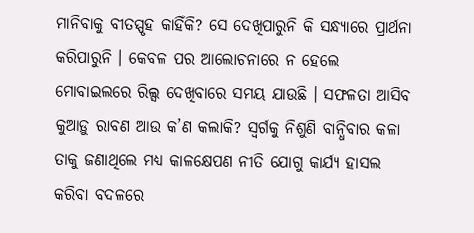ମାନିବାକୁ ବୀତସ୍ପୃହ କାହିଁକି? ସେ ଦେଖିପାରୁନି କି ସନ୍ଧ୍ୟାରେ ପ୍ରାର୍ଥନା କରିପାରୁନି । କେବଳ ପର ଆଲୋଚନାରେ ନ ହେଲେ ମୋବାଇଲରେ ରିଲ୍ସ ଦେଖିବାରେ ସମୟ ଯାଉଛି । ସଫଳତା ଆସିବ କୁଆଡ଼ୁ ରାବଣ ଆଉ କ’ଣ କଲାକି? ସ୍ୱର୍ଗକୁ ନିଶୁଣି ବାନ୍ଧିବାର କଳା ତାକୁ ଜଣାଥିଲେ ମଧ୍ୟ କାଳକ୍ଷେପଣ ନୀତି ଯୋଗୁ କାର୍ଯ୍ୟ ହାସଲ କରିବା ବଦଳରେ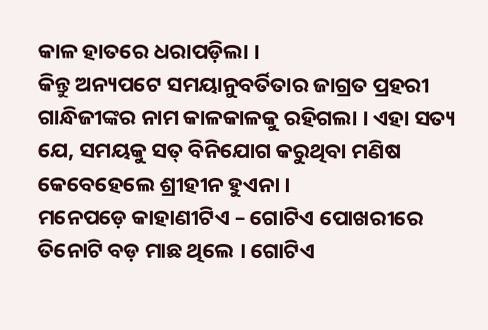କାଳ ହାତରେ ଧରାପଡ଼ିଲା ।
କିନ୍ତୁ ଅନ୍ୟପଟେ ସମୟାନୁବର୍ତିତାର ଜାଗ୍ରତ ପ୍ରହରୀ ଗାନ୍ଧିଜୀଙ୍କର ନାମ କାଳକାଳକୁ ରହିଗଲା । ଏହା ସତ୍ୟ ଯେ, ସମୟକୁ ସତ୍ ବିନିଯୋଗ କରୁଥିବା ମଣିଷ କେବେହେଲେ ଶ୍ରୀହୀନ ହୁଏନା ।
ମନେପଡ଼େ କାହାଣୀଟିଏ – ଗୋଟିଏ ପୋଖରୀରେ ତିନୋଟି ବଡ଼ ମାଛ ଥିଲେ । ଗୋଟିଏ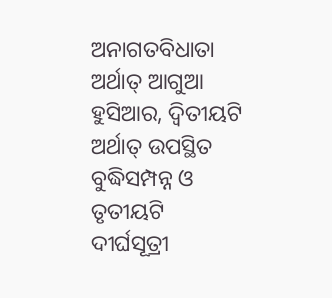ଅନାଗତବିଧାତା ଅର୍ଥାତ୍ ଆଗୁଆ ହୁସିଆର, ଦ୍ୱିତୀୟଟି ଅର୍ଥାତ୍ ଉପସ୍ଥିତ ବୁଦ୍ଧିସମ୍ପନ୍ନ ଓ ତୃତୀୟଟି ଦୀର୍ଘସୂତ୍ରୀ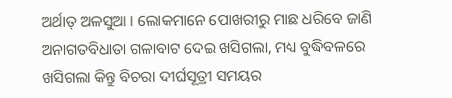ଅର୍ଥାତ୍ ଅଳସୁଆ । ଲୋକମାନେ ପୋଖରୀରୁ ମାଛ ଧରିବେ ଜାଣି ଅନାଗତବିଧାତା ଗଳାବାଟ ଦେଇ ଖସିଗଲା, ମଧ୍ୟ ବୁଦ୍ଧିବଳରେ ଖସିଗଲା କିନ୍ତୁ ବିଚରା ଦୀର୍ଘସୂତ୍ରୀ ସମୟର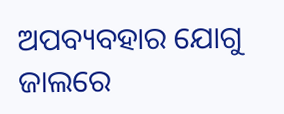ଅପବ୍ୟବହାର ଯୋଗୁ ଜାଲରେ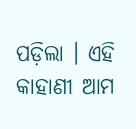ପଡ଼ିଲା । ଏହି କାହାଣୀ ଆମ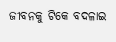ଜୀବନକୁ ଟିକେ ବଦଳାଇ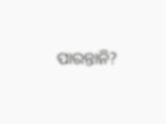ପାରନ୍ତାନି?